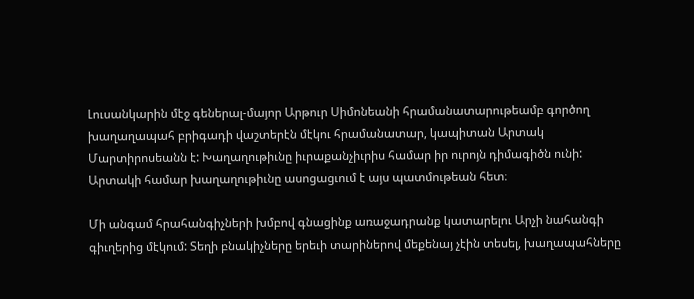Լուսանկարին մէջ գեներալ-մայոր Արթուր Սիմոնեանի հրամանատարութեամբ գործող խաղաղապահ բրիգադի վաշտերէն մէկու հրամանատար, կապիտան Արտակ Մարտիրոսեանն է: Խաղաղութիւնը իւրաքանչիւրիս համար իր ուրոյն դիմագիծն ունի: Արտակի համար խաղաղութիւնը ասոցացւում է այս պատմութեան հետ։

Մի անգամ հրահանգիչների խմբով գնացինք առաջադրանք կատարելու Արչի նահանգի գիւղերից մէկում: Տեղի բնակիչները երեւի տարիներով մեքենայ չէին տեսել, խաղապահները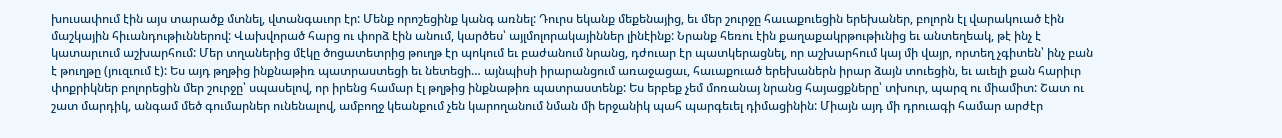խուսափում էին այս տարածք մտնել, վտանգաւոր էր: Մենք որոշեցինք կանգ առնել: Դուրս եկանք մեքենայից, եւ մեր շուրջը հաւաքուեցին երեխաներ, բոլորն էլ վարակուած էին մաշկային հիւանդութիւններով: Վախվորած հարց ու փորձ էին անում, կարծես՝ այլմոլորակայիններ լինէինք: Նրանք հեռու էին քաղաքակրթութիւնից եւ անտեղեակ, թէ ինչ է կատարւում աշխարհում: Մեր տղաներից մէկը ծոցատետրից թուղթ էր պոկում եւ բաժանում նրանց, դժուար էր պատկերացնել, որ աշխարհում կայ մի վայր, որտեղ չգիտեն՝ ինչ բան է թուղթը (յուզւում է): Ես այդ թղթից ինքնաթիռ պատրաստեցի եւ նետեցի… այնպիսի իրարանցում առաջացաւ, հաւաքուած երեխաներն իրար ձայն տուեցին, եւ աւելի քան հարիւր փոքրիկներ բոլորեցին մեր շուրջը՝ սպասելով, որ իրենց համար էլ թղթից ինքնաթիռ պատրաստենք: Ես երբեք չեմ մոռանայ նրանց հայացքները՝ տխուր, պարզ ու միամիտ: Շատ ու շատ մարդիկ, անգամ մեծ գումարներ ունենալով, ամբողջ կեանքում չեն կարողանում նման մի երջանիկ պահ պարգեւել դիմացինին: Միայն այդ մի դրուագի համար արժէր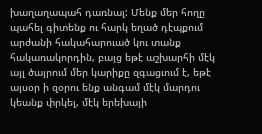խաղաղապահ դառնալ: Մենք մեր հողը պահել գիտենք ու հարկ եղած դէպքում արժանի հակահարուած կու տանք հակառակորդին, բայց եթէ աշխարհի մէկ այլ ծայրում մեր կարիքը զգացւում է, եթէ այսօր ի զօրու ենք անգամ մէկ մարդու կեանք փրկել, մէկ երեխայի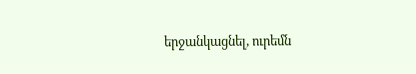երջանկացնել, ուրեմն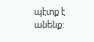պէտք է անենք: